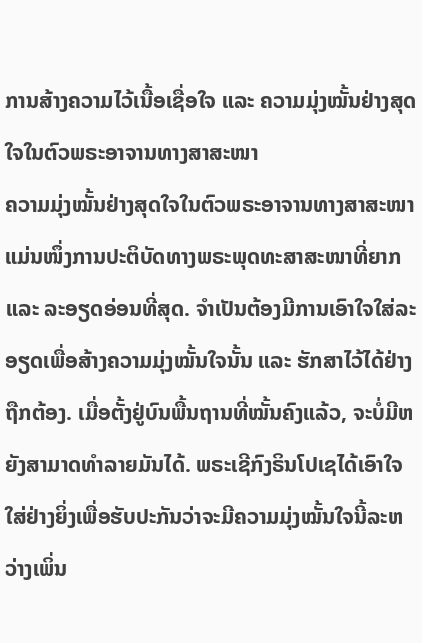ການສ້າງຄວາມໄວ້ເນື້ອເຊື່ອໃຈ ແລະ ຄວາມມຸ່ງໝັ້ນຢ່າງສຸດໃຈໃນຕົວພຣະອາຈານທາງສາສະໜາ
ຄວາມມຸ່ງໝັ້ນຢ່າງສຸດໃຈໃນຕົວພຣະອາຈານທາງສາສະໜາແມ່ນໜຶ່ງການປະຕິບັດທາງພຣະພຸດທະສາສະໜາທີ່ຍາກ ແລະ ລະອຽດອ່ອນທີ່ສຸດ. ຈໍາເປັນຕ້ອງມີການເອົາໃຈໃສ່ລະອຽດເພື່ອສ້າງຄວາມມຸ່ງໝັ້ນໃຈນັ້ນ ແລະ ຮັກສາໄວ້ໄດ້ຢ່າງຖືກຕ້ອງ. ເມື່ອຕັ້ງຢູ່ບົນພື້ນຖານທີ່ໝັ້ນຄົງແລ້ວ, ຈະບໍ່ມີຫຍັງສາມາດທໍາລາຍມັນໄດ້. ພຣະເຊີກົງຣິນໂປເຊໄດ້ເອົາໃຈໃສ່ຢ່າງຍິ່ງເພື່ອຮັບປະກັນວ່າຈະມີຄວາມມຸ່ງໝັ້ນໃຈນີ້ລະຫວ່າງເພິ່ນ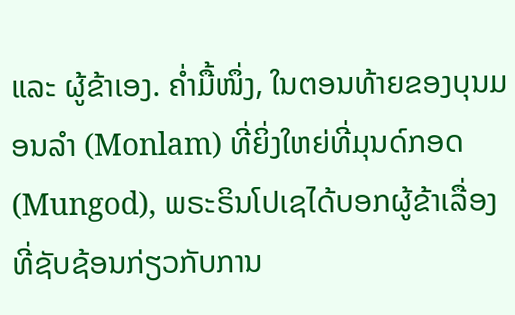ແລະ ຜູ້ຂ້າເອງ. ຄ່ຳມື້ໜຶ່ງ, ໃນຕອນທ້າຍຂອງບຸນມອນລຳ (Monlam) ທີ່ຍິ່ງໃຫຍ່ທີ່ມຸນດ໌ກອດ (Mungod), ພຣະຣິນໂປເຊໄດ້ບອກຜູ້ຂ້າເລື່ອງທີ່ຊັບຊ້ອນກ່ຽວກັບການ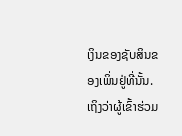ເງິນຂອງຊັບສິນຂອງເພິ່ນຢູ່ທີ່ນັ້ນ. ເຖິງວ່າຜູ້ເຂົ້າຮ່ວມ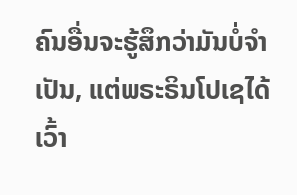ຄົນອື່ນຈະຮູ້ສຶກວ່າມັນບໍ່ຈໍາເປັນ, ແຕ່ພຣະຣິນໂປເຊໄດ້ເວົ້າ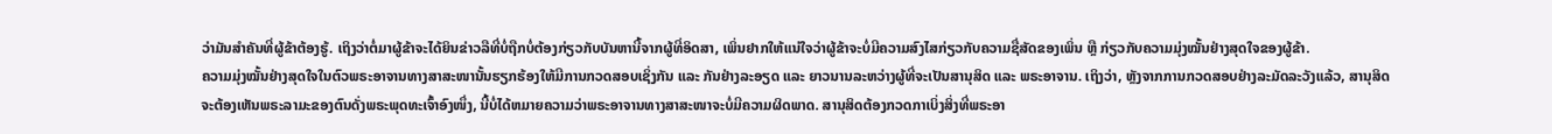ວ່າມັນສໍາຄັນທີ່ຜູ້ຂ້າຕ້ອງຮູ້. ເຖິງວ່າຕໍ່ມາຜູ້ຂ້າຈະໄດ້ຍິນຂ່າວລືທີ່ບໍ່ຖືກບໍ່ຕ້ອງກ່ຽວກັບບັນຫານີ້ຈາກຜູ້ທີ່ອິດສາ, ເພິ່ນຢາກໃຫ້ແນ່ໃຈວ່າຜູ້ຂ້າຈະບໍ່ມີຄວາມສົງໄສກ່ຽວກັບຄວາມຊື່ສັດຂອງເພິ່ນ ຫຼື ກ່ຽວກັບຄວາມມຸ່ງໝັ້ນຢ່າງສຸດໃຈຂອງຜູ້ຂ້າ.
ຄວາມມຸ່ງໝັ້ນຢ່າງສຸດໃຈໃນຕົວພຣະອາຈານທາງສາສະໜານັ້ນຮຽກຮ້ອງໃຫ້ມີການກວດສອບເຊິ່ງກັນ ແລະ ກັນຢ່າງລະອຽດ ແລະ ຍາວນານລະຫວ່າງຜູ້ທີ່ຈະເປັນສານຸສິດ ແລະ ພຣະອາຈານ. ເຖິງວ່າ, ຫຼັງຈາກການກວດສອບຢ່າງລະມັດລະວັງແລ້ວ, ສານຸສິດຈະຕ້ອງເຫັນພຣະລາມະຂອງຕົນດັ່ງພຣະພຸດທະເຈົ້າອົງໜຶ່ງ, ນີ້ບໍ່ໄດ້ຫມາຍຄວາມວ່າພຣະອາຈານທາງສາສະໜາຈະບໍ່ມີຄວາມຜິດພາດ. ສານຸສິດຕ້ອງກວດກາເບິ່ງສິ່ງທີ່ພຣະອາ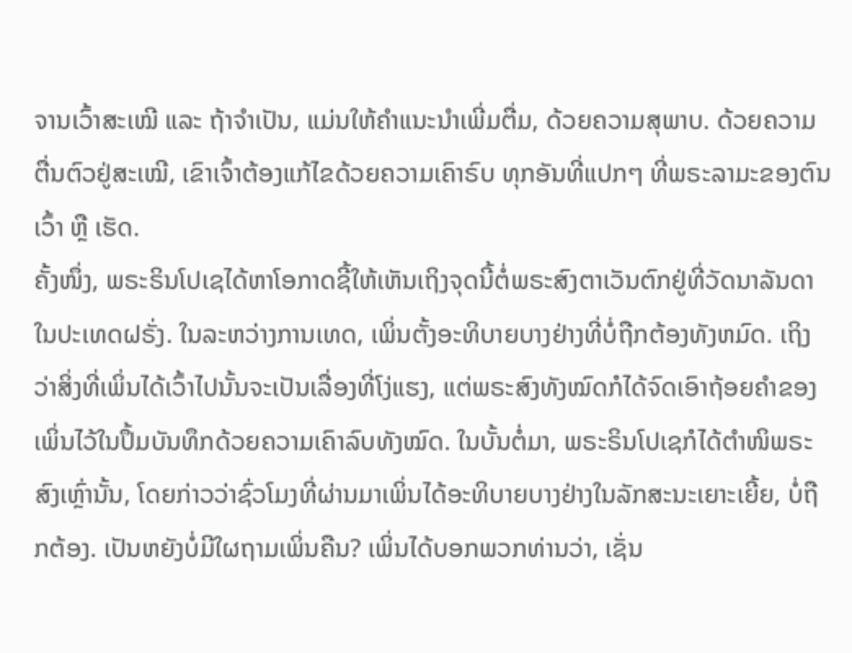ຈານເວົ້າສະເໝີ ແລະ ຖ້າຈໍາເປັນ, ແມ່ນໃຫ້ຄໍາແນະນໍາເພີ່ມຕື່ມ, ດ້ວຍຄວາມສຸພາບ. ດ້ວຍຄວາມຕື່ນຕົວຢູ່ສະເໝີ, ເຂົາເຈົ້າຕ້ອງແກ້ໄຂດ້ວຍຄວາມເຄົາຣົບ ທຸກອັນທີ່ແປກໆ ທີ່ພຣະລາມະຂອງຕົນເວົ້າ ຫຼື ເຮັດ.
ຄັ້ງໜຶ່ງ, ພຣະຣິນໂປເຊໄດ້ຫາໂອກາດຊີ້ໃຫ້ເຫັນເຖິງຈຸດນີ້ຕໍ່ພຣະສົງຕາເວັນຕົກຢູ່ທີ່ວັດນາລັນດາໃນປະເທດຝຣັ່ງ. ໃນລະຫວ່າງການເທດ, ເພິ່ນຕັ້ງອະທິບາຍບາງຢ່າງທີ່ບໍ່ຖືກຕ້ອງທັງຫມົດ. ເຖິງວ່າສິ່ງທີ່ເພິ່ນໄດ້ເວົ້າໄປນັ້ນຈະເປັນເລື່ອງທີ່ໂງ່ແຮງ, ແຕ່ພຣະສົງທັງໝົດກໍໄດ້ຈົດເອົາຖ້ອຍຄຳຂອງເພິ່ນໄວ້ໃນປຶ້ມບັນທຶກດ້ວຍຄວາມເຄົາລົບທັງໝົດ. ໃນບັ້ນຕໍ່ມາ, ພຣະຣິນໂປເຊກໍໄດ້ຕໍາໜິພຣະສົງເຫຼົ່ານັ້ນ, ໂດຍກ່າວວ່າຊົ່ວໂມງທີ່ຜ່ານມາເພິ່ນໄດ້ອະທິບາຍບາງຢ່າງໃນລັກສະນະເຍາະເຍີ້ຍ, ບໍ່ຖືກຕ້ອງ. ເປັນຫຍັງບໍ່ມີໃຜຖາມເພິ່ນຄືນ? ເພິ່ນໄດ້ບອກພວກທ່ານວ່າ, ເຊັ່ນ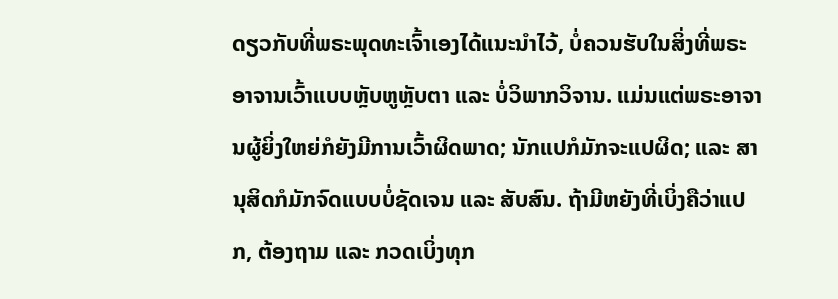ດຽວກັບທີ່ພຣະພຸດທະເຈົ້າເອງໄດ້ແນະນໍາໄວ້, ບໍ່ຄວນຮັບໃນສິ່ງທີ່ພຣະອາຈານເວົ້າແບບຫຼັບຫູຫຼັບຕາ ແລະ ບໍ່ວິພາກວິຈານ. ແມ່ນແຕ່ພຣະອາຈານຜູ້ຍິ່ງໃຫຍ່ກໍຍັງມີການເວົ້າຜິດພາດ; ນັກແປກໍມັກຈະແປຜິດ; ແລະ ສານຸສິດກໍມັກຈົດແບບບໍ່ຊັດເຈນ ແລະ ສັບສົນ. ຖ້າມີຫຍັງທີ່ເບິ່ງຄືວ່າແປກ, ຕ້ອງຖາມ ແລະ ກວດເບິ່ງທຸກ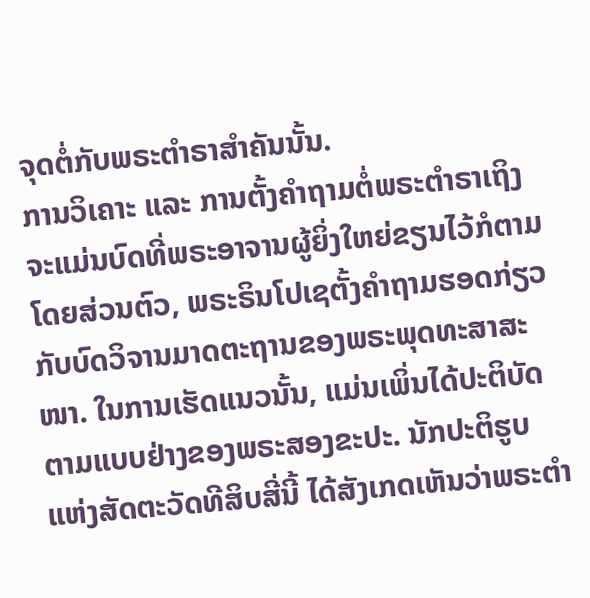ຈຸດຕໍ່ກັບພຣະຕຳຣາສຳຄັນນັ້ນ.
ການວິເຄາະ ແລະ ການຕັ້ງຄຳຖາມຕໍ່ພຣະຕຳຣາເຖິງຈະແມ່ນບົດທີ່ພຣະອາຈານຜູ້ຍິ່ງໃຫຍ່ຂຽນໄວ້ກໍຕາມ
ໂດຍສ່ວນຕົວ, ພຣະຣິນໂປເຊຕັ້ງຄໍາຖາມຮອດກ່ຽວກັບບົດວິຈານມາດຕະຖານຂອງພຣະພຸດທະສາສະໜາ. ໃນການເຮັດແນວນັ້ນ, ແມ່ນເພິ່ນໄດ້ປະຕິບັດຕາມແບບຢ່າງຂອງພຣະສອງຂະປະ. ນັກປະຕິຮູບແຫ່ງສັດຕະວັດທີສິບສີ່ນີ້ ໄດ້ສັງເກດເຫັນວ່າພຣະຕຳ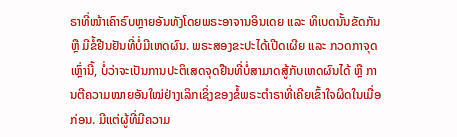ຣາທີ່ໜ້າເຄົາຣົບຫຼາຍອັນທັງໂດຍພຣະອາຈານອິນເດຍ ແລະ ທິເບດນັ້ນຂັດກັນ ຫຼື ມີຂໍ້ຢືນຢັນທີ່ບໍ່ມີເຫດຜົນ. ພຣະສອງຂະປະໄດ້ເປີດເຜີຍ ແລະ ກວດກາຈຸດເຫຼົ່ານີ້, ບໍ່ວ່າຈະເປັນການປະຕິເສດຈຸດຢືນທີ່ບໍ່ສາມາດສູ້ກັບເຫດຜົນໄດ້ ຫຼື ການຕີຄວາມໝາຍອັນໃໝ່ຢ່າງເລິກເຊິ່ງຂອງຂໍ້ພຣະຕຳຣາທີ່ເຄີຍເຂົ້າໃຈຜິດໃນເມື່ອກ່ອນ. ມີແຕ່ຜູ້ທີ່ມີຄວາມ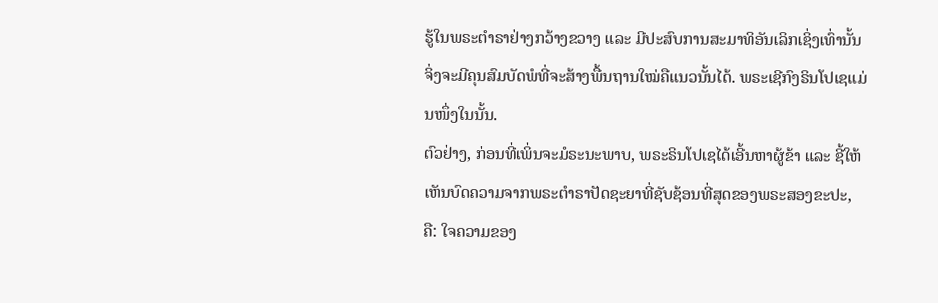ຮູ້ໃນພຣະຕຳຣາຢ່າງກວ້າງຂວາງ ແລະ ມີປະສົບການສະມາທິອັນເລິກເຊິ່ງເທົ່ານັ້ນຈິ່ງຈະມີຄຸນສົມບັດພໍທີ່ຈະສ້າງພື້ນຖານໃໝ່ຄືແນວນັ້ນໄດ້. ພຣະເຊີກົງຣິນໂປເຊແມ່ນໜຶ່ງໃນນັ້ນ.
ຕົວຢ່າງ, ກ່ອນທີ່ເພິ່ນຈະມໍຣະນະພາບ, ພຣະຣິນໂປເຊໄດ້ເອີ້ນຫາຜູ້ຂ້າ ແລະ ຊີ້ໃຫ້ເຫັນບົດຄວາມຈາກພຣະຕຳຣາປັດຊະຍາທີ່ຊັບຊ້ອນທີ່ສຸດຂອງພຣະສອງຂະປະ, ຄື: ໃຈຄວາມຂອງ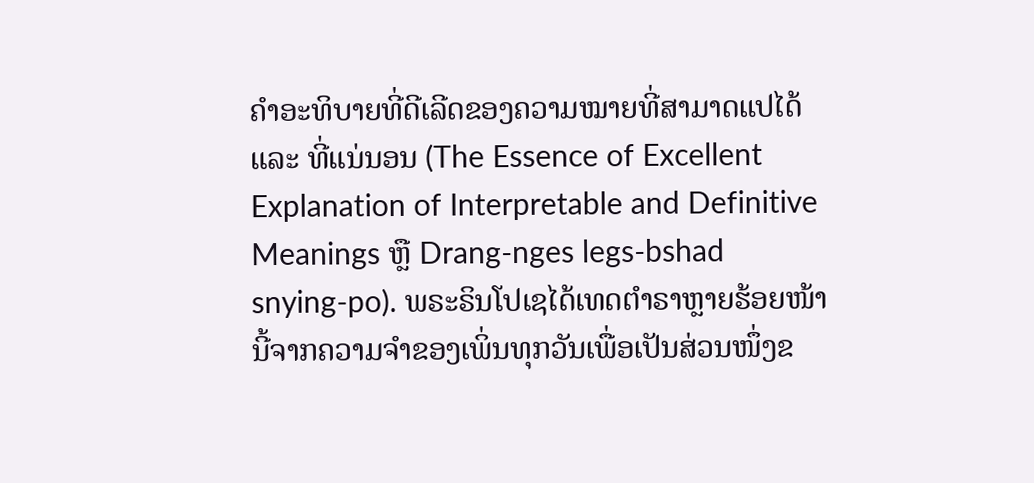ຄໍາອະທິບາຍທີ່ດີເລີດຂອງຄວາມໝາຍທີ່ສາມາດແປໄດ້ ແລະ ທີ່ແນ່ນອນ (The Essence of Excellent Explanation of Interpretable and Definitive Meanings ຫຼື Drang-nges legs-bshad snying-po). ພຣະຣິນໂປເຊໄດ້ເທດຕຳຣາຫຼາຍຮ້ອຍໜ້ານີ້ຈາກຄວາມຈໍາຂອງເພິ່ນທຸກວັນເພື່ອເປັນສ່ວນໜຶ່ງຂ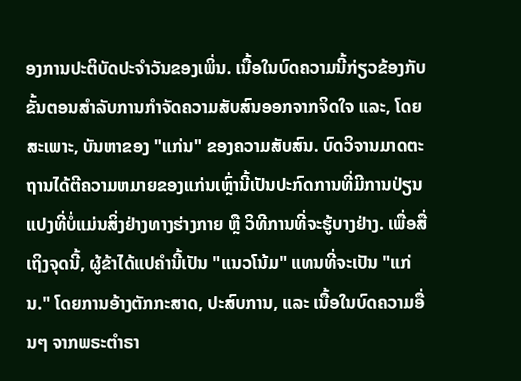ອງການປະຕິບັດປະຈໍາວັນຂອງເພິ່ນ. ເນື້ອໃນບົດຄວາມນີ້ກ່ຽວຂ້ອງກັບຂັ້ນຕອນສໍາລັບການກໍາຈັດຄວາມສັບສົນອອກຈາກຈິດໃຈ ແລະ, ໂດຍສະເພາະ, ບັນຫາຂອງ "ແກ່ນ" ຂອງຄວາມສັບສົນ. ບົດວິຈານມາດຕະຖານໄດ້ຕີຄວາມຫມາຍຂອງແກ່ນເຫຼົ່ານີ້ເປັນປະກົດການທີ່ມີການປ່ຽນແປງທີ່ບໍ່ແມ່ນສິ່ງຢ່າງທາງຮ່າງກາຍ ຫຼື ວິທີການທີ່ຈະຮູ້ບາງຢ່າງ. ເພື່ອສື່ເຖິງຈຸດນີ້, ຜູ້ຂ້າໄດ້ແປຄໍານີ້ເປັນ "ແນວໂນ້ມ" ແທນທີ່ຈະເປັນ "ແກ່ນ." ໂດຍການອ້າງຕັກກະສາດ, ປະສົບການ, ແລະ ເນື້ອໃນບົດຄວາມອື່ນໆ ຈາກພຣະຕຳຣາ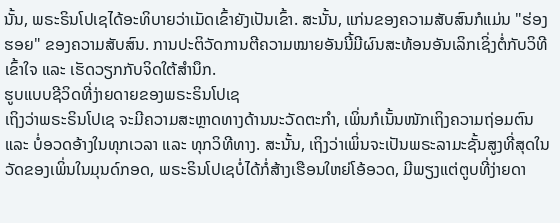ນັ້ນ, ພຣະຣິນໂປເຊໄດ້ອະທິບາຍວ່າເມັດເຂົ້າຍັງເປັນເຂົ້າ. ສະນັ້ນ, ແກ່ນຂອງຄວາມສັບສົນກໍແມ່ນ "ຮ່ອງຮອຍ" ຂອງຄວາມສັບສົນ. ການປະຕິວັດການຕີຄວາມໝາຍອັນນີ້ມີຜົນສະທ້ອນອັນເລິກເຊິ່ງຕໍ່ກັບວິທີເຂົ້າໃຈ ແລະ ເຮັດວຽກກັບຈິດໃຕ້ສຳນຶກ.
ຮູບແບບຊີວິດທີ່ງ່າຍດາຍຂອງພຣະຣິນໂປເຊ
ເຖິງວ່າພຣະຣິນໂປເຊ ຈະມີຄວາມສະຫຼາດທາງດ້ານນະວັດຕະກໍາ, ເພິ່ນກໍເນັ້ນໜັກເຖິງຄວາມຖ່ອມຕົນ ແລະ ບໍ່ອວດອ້າງໃນທຸກເວລາ ແລະ ທຸກວິທີທາງ. ສະນັ້ນ, ເຖິງວ່າເພິ່ນຈະເປັນພຣະລາມະຊັ້ນສູງທີ່ສຸດໃນວັດຂອງເພິ່ນໃນມຸນດ໌ກອດ, ພຣະຣິນໂປເຊບໍ່ໄດ້ກໍ່ສ້າງເຮືອນໃຫຍ່ໂອ້ອວດ, ມີພຽງແຕ່ຕູບທີ່ງ່າຍດາ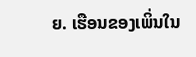ຍ. ເຮືອນຂອງເພິ່ນໃນ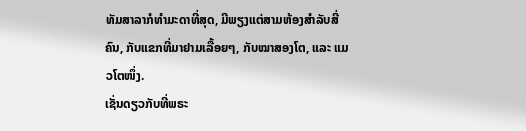ທັມສາລາກໍທຳມະດາທີ່ສຸດ, ມີພຽງແຕ່ສາມຫ້ອງສໍາລັບສີ່ຄົນ, ກັບແຂກທີ່ມາຢາມເລື້ອຍໆ, ກັບໝາສອງໂຕ, ແລະ ແມວໂຕໜຶ່ງ.
ເຊັ່ນດຽວກັບທີ່ພຣະ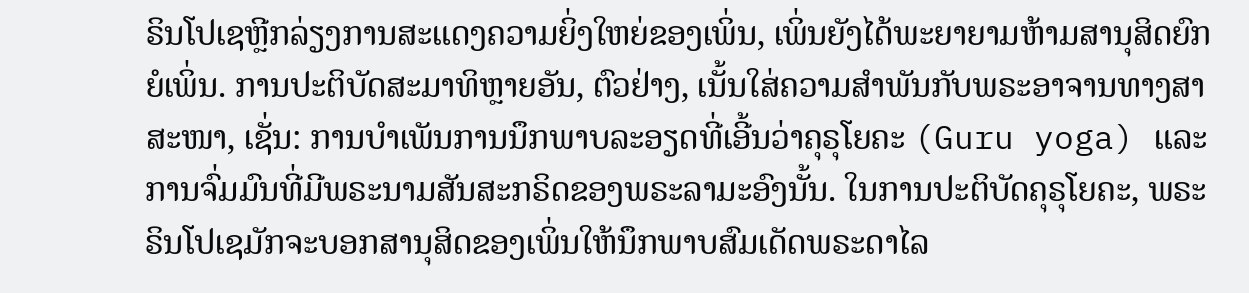ຣິນໂປເຊຫຼີກລ່ຽງການສະແດງຄວາມຍິ່ງໃຫຍ່ຂອງເພິ່ນ, ເພິ່ນຍັງໄດ້ພະຍາຍາມຫ້າມສານຸສິດຍົກຍໍເພິ່ນ. ການປະຕິບັດສະມາທິຫຼາຍອັນ, ຕົວຢ່າງ, ເນັ້ນໃສ່ຄວາມສໍາພັນກັບພຣະອາຈານທາງສາສະໜາ, ເຊັ່ນ: ການບຳເພັນການນຶກພາບລະອຽດທີ່ເອີ້ນວ່າຄຸຣຸໂຍຄະ (Guru yoga) ແລະ ການຈົ່ມມົນທີ່ມີພຣະນາມສັນສະກຣິດຂອງພຣະລາມະອົງນັ້ນ. ໃນການປະຕິບັດຄຸຣຸໂຍຄະ, ພຣະຣິນໂປເຊມັກຈະບອກສານຸສິດຂອງເພິ່ນໃຫ້ນຶກພາບສົມເດັດພຣະດາໄລ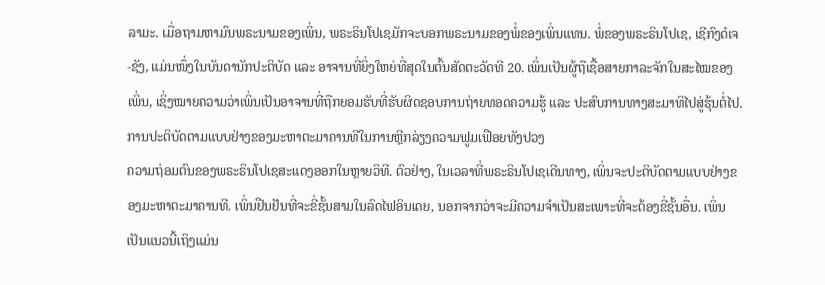ລາມະ. ເມື່ອຖາມຫາມົນພຣະນາມຂອງເພິ່ນ, ພຣະຣິນໂປເຊມັກຈະບອກພຣະນາມຂອງພໍ່ຂອງເພິ່ນແທນ. ພໍ່ຂອງພຣະຣິນໂປເຊ, ເຊີກົງດໍເຈ-ຊັງ, ແມ່ນໜຶ່ງໃນບັນດານັກປະຕິບັດ ແລະ ອາຈານທີ່ຍິ່ງໃຫຍ່ທີ່ສຸດໃນຕົ້ນສັດຕະວັດທີ 20. ເພິ່ນເປັນຜູ້ຖືເຊື້ອສາຍກາລະຈັກໃນສະໄໝຂອງເພິ່ນ, ເຊິ່ງໝາຍຄວາມວ່າເພິ່ນເປັນອາຈານທີ່ຖືກຍອມຮັບທີ່ຮັບຜິດຊອບການຖ່າຍທອດຄວາມຮູ້ ແລະ ປະສົບການທາງສະມາທິໄປສູ່ຮຸ້ນຕໍ່ໄປ.
ການປະຕິບັດຕາມແບບຢ່າງຂອງມະຫາຕະມາຄານທີໃນການຫຼີກລ່ຽງຄວາມຟູມເຟືອຍທັງປວງ
ຄວາມຖ່ອມຕົນຂອງພຣະຣິນໂປເຊສະແດງອອກໃນຫຼາຍວິທີ. ຕົວຢ່າງ, ໃນເວລາທີ່ພຣະຣິນໂປເຊເດີນທາງ, ເພິ່ນຈະປະຕິບັດຕາມແບບຢ່າງຂອງມະຫາຕະມາຄານທີ. ເພິ່ນຢືນຢັນທີ່ຈະຂີ່ຊັ້ນສາມໃນລົດໄຟອິນເດຍ, ນອກຈາກວ່າຈະມີຄວາມຈໍາເປັນສະເພາະທີ່ຈະຕ້ອງຂີ່ຊັ້ນອື່ນ. ເພິ່ນເປັນແນວນີ້ເຖິງແມ່ນ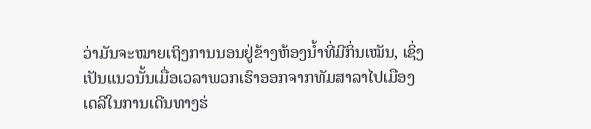ວ່າມັນຈະໝາຍເຖິງການນອນຢູ່ຂ້າງຫ້ອງນ້ຳທີ່ມີກິ່ນເໝັນ, ເຊິ່ງເປັນແນວນັ້ນເມື່ອເວລາພວກເຮົາອອກຈາກທັມສາລາໄປເມືອງເດລີໃນການເດີນທາງຮ່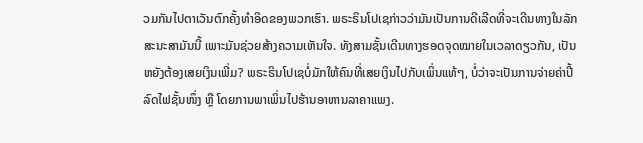ວມກັນໄປຕາເວັນຕົກຄັ້ງທໍາອິດຂອງພວກເຮົາ. ພຣະຣິນໂປເຊກ່າວວ່າມັນເປັນການດີເລີດທີ່ຈະເດີນທາງໃນລັກສະນະສາມັນນີ້ ເພາະມັນຊ່ວຍສ້າງຄວາມເຫັນໃຈ. ທັງສາມຊັ້ນເດີນທາງຮອດຈຸດໝາຍໃນເວລາດຽວກັນ, ເປັນຫຍັງຕ້ອງເສຍເງິນເພີ່ມ? ພຣະຣິນໂປເຊບໍ່ມັກໃຫ້ຄົນທີ່ເສຍເງິນໄປກັບເພິ່ນແທ້ໆ, ບໍ່ວ່າຈະເປັນການຈ່າຍຄ່າປີ້ ລົດໄຟຊັ້ນໜຶ່ງ ຫຼື ໂດຍການພາເພິ່ນໄປຮ້ານອາຫານລາຄາແພງ.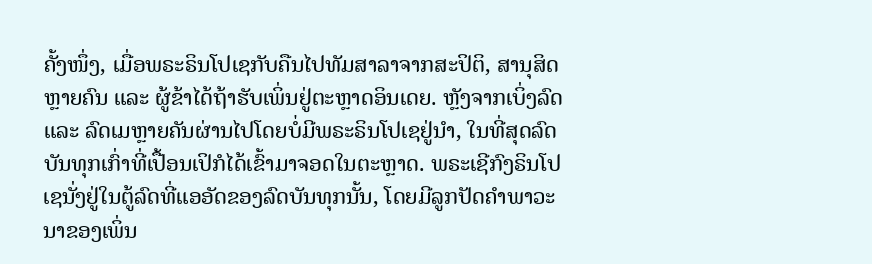ຄັ້ງໜຶ່ງ, ເມື່ອພຣະຣິນໂປເຊກັບຄືນໄປທັມສາລາຈາກສະປິຕິ, ສານຸສິດຫຼາຍຄົນ ແລະ ຜູ້ຂ້າໄດ້ຖ້າຮັບເພິ່ນຢູ່ຕະຫຼາດອິນເດຍ. ຫຼັງຈາກເບິ່ງລົດ ແລະ ລົດເມຫຼາຍຄັນຜ່ານໄປໂດຍບໍ່ມີພຣະຣິນໂປເຊຢູ່ນຳ, ໃນທີ່ສຸດລົດບັນທຸກເກົ່າທີ່ເປື້ອນເປິກໍໄດ້ເຂົ້າມາຈອດໃນຕະຫຼາດ. ພຣະເຊີກົງຣິນໂປເຊນັ່ງຢູ່ໃນຕູ້ລົດທີ່ແອອັດຂອງລົດບັນທຸກນັ້ນ, ໂດຍມີລູກປັດຄໍາພາວະນາຂອງເພິ່ນ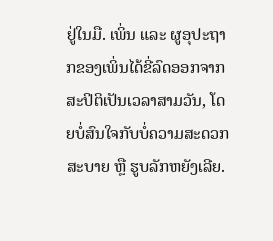ຢູ່ໃນມື. ເພິ່ນ ແລະ ຜູອຸປະຖາກຂອງເພິ່ນໄດ້ຂີ່ລົດອອກຈາກສະປິຕິເປັນເວລາສາມວັນ, ໂດຍບໍ່ສົນໃຈກັບບໍ່ຄວາມສະດວກສະບາຍ ຫຼື ຮູບລັກຫຍັງເລີຍ.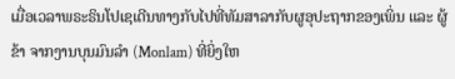ເມື່ອເວລາພຣະຣິນໂປເຊເດີນທາງກັບໄປທີ່ທັມສາລາກັບຜູອຸປະຖາກຂອງເພິ່ນ ແລະ ຜູ້ຂ້າ ຈາກງານບຸນມົນລຳ (Monlam) ທີ່ຍິ່ງໃຫ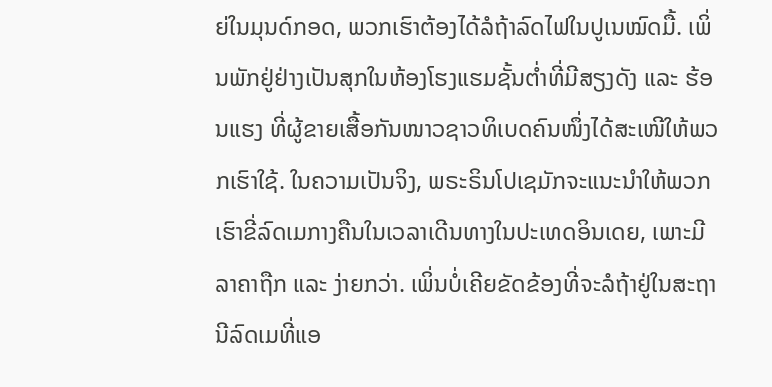ຍ່ໃນມຸນດ໌ກອດ, ພວກເຮົາຕ້ອງໄດ້ລໍຖ້າລົດໄຟໃນປູເນໝົດມື້. ເພິ່ນພັກຢູ່ຢ່າງເປັນສຸກໃນຫ້ອງໂຮງແຮມຊັ້ນຕ່ຳທີ່ມີສຽງດັງ ແລະ ຮ້ອນແຮງ ທີ່ຜູ້ຂາຍເສື້ອກັນໜາວຊາວທິເບດຄົນໜຶ່ງໄດ້ສະເໜີໃຫ້ພວກເຮົາໃຊ້. ໃນຄວາມເປັນຈິງ, ພຣະຣິນໂປເຊມັກຈະແນະນໍາໃຫ້ພວກເຮົາຂີ່ລົດເມກາງຄືນໃນເວລາເດີນທາງໃນປະເທດອິນເດຍ, ເພາະມີລາຄາຖືກ ແລະ ງ່າຍກວ່າ. ເພິ່ນບໍ່ເຄີຍຂັດຂ້ອງທີ່ຈະລໍຖ້າຢູ່ໃນສະຖານີລົດເມທີ່ແອ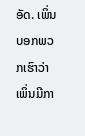ອັດ. ເພິ່ນບອກພວກເຮົາວ່າ ເພິ່ນມີກາ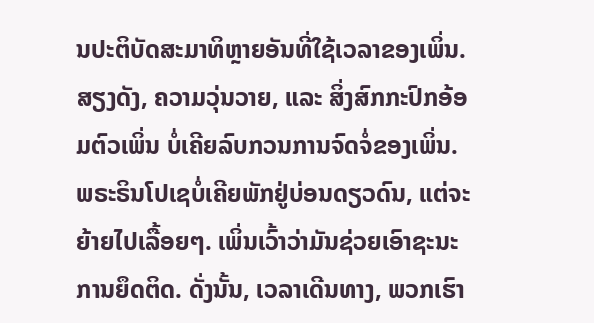ນປະຕິບັດສະມາທິຫຼາຍອັນທີ່ໃຊ້ເວລາຂອງເພິ່ນ. ສຽງດັງ, ຄວາມວຸ່ນວາຍ, ແລະ ສິ່ງສົກກະປົກອ້ອມຕົວເພິ່ນ ບໍ່ເຄີຍລົບກວນການຈົດຈໍ່ຂອງເພິ່ນ.
ພຣະຣິນໂປເຊບໍ່ເຄີຍພັກຢູ່ບ່ອນດຽວດົນ, ແຕ່ຈະຍ້າຍໄປເລື້ອຍໆ. ເພິ່ນເວົ້າວ່າມັນຊ່ວຍເອົາຊະນະການຍຶດຕິດ. ດັ່ງນັ້ນ, ເວລາເດີນທາງ, ພວກເຮົາ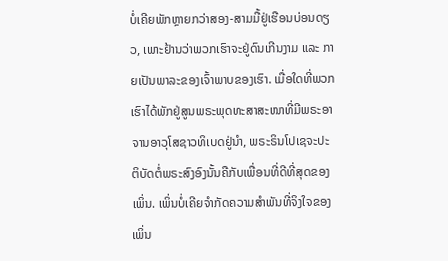ບໍ່ເຄີຍພັກຫຼາຍກວ່າສອງ-ສາມມື້ຢູ່ເຮືອນບ່ອນດຽວ, ເພາະຢ້ານວ່າພວກເຮົາຈະຢູ່ດົນເກີນງາມ ແລະ ກາຍເປັນພາລະຂອງເຈົ້າພາບຂອງເຮົາ. ເມື່ອໃດທີ່ພວກເຮົາໄດ້ພັກຢູ່ສູນພຣະພຸດທະສາສະໜາທີ່ມີພຣະອາຈານອາວຸໂສຊາວທິເບດຢູ່ນຳ, ພຣະຣິນໂປເຊຈະປະຕິບັດຕໍ່ພຣະສົງອົງນັ້ນຄືກັບເພື່ອນທີ່ດີທີ່ສຸດຂອງເພິ່ນ. ເພິ່ນບໍ່ເຄີຍຈຳກັດຄວາມສຳພັນທີ່ຈິງໃຈຂອງເພິ່ນ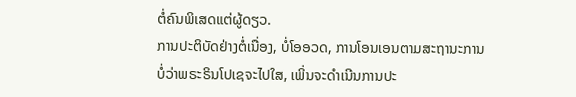ຕໍ່ຄົນພິເສດແຕ່ຜູ້ດຽວ.
ການປະຕິບັດຢ່າງຕໍ່ເນື່ອງ, ບໍ່ໂອອວດ, ການໂອນເອນຕາມສະຖານະການ
ບໍ່ວ່າພຣະຣິນໂປເຊຈະໄປໃສ, ເພິ່ນຈະດຳເນີນການປະ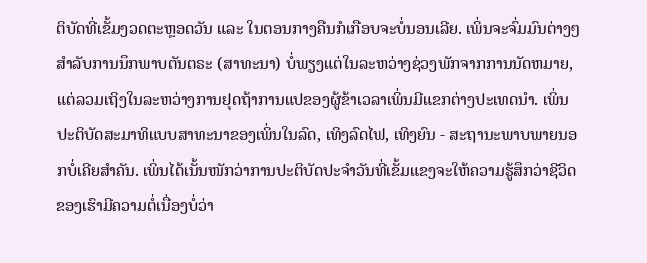ຕິບັດທີ່ເຂັ້ມງວດຕະຫຼອດວັນ ແລະ ໃນຕອນກາງຄືນກໍເກືອບຈະບໍ່ນອນເລີຍ. ເພິ່ນຈະຈົ່ມມົນຕ່າງໆ ສໍາລັບການນຶກພາບຕັນຕຣະ (ສາທະນາ) ບໍ່ພຽງແຕ່ໃນລະຫວ່າງຊ່ວງພັກຈາກການນັດຫມາຍ, ແຕ່ລວມເຖິງໃນລະຫວ່າງການຢຸດຖ້າການແປຂອງຜູ້ຂ້າເວລາເພິ່ນມີແຂກຕ່າງປະເທດນຳ. ເພິ່ນປະຕິບັດສະມາທິແບບສາທະນາຂອງເພິ່ນໃນລົດ, ເທິງລົດໄຟ, ເທິງຍົນ - ສະຖານະພາບພາຍນອກບໍ່ເຄີຍສໍາຄັນ. ເພິ່ນໄດ້ເນັ້ນໜັກວ່າການປະຕິບັດປະຈໍາວັນທີ່ເຂັ້ມແຂງຈະໃຫ້ຄວາມຮູ້ສຶກວ່າຊີວິດຂອງເຮົາມີຄວາມຕໍ່ເນື່ອງບໍ່ວ່າ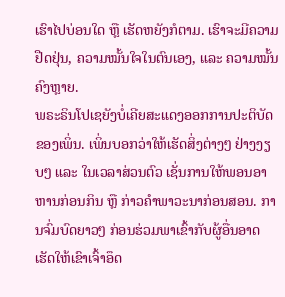ເຮົາໄປບ່ອນໃດ ຫຼື ເຮັດຫຍັງກໍຕາມ. ເຮົາຈະມີຄວາມຢືດຢຸ່ນ, ຄວາມໝັ້ນໃຈໃນຕົນເອງ, ແລະ ຄວາມໝັ້ນຄົງຫຼາຍ.
ພຣະຣິນໂປເຊຍັງບໍ່ເຄີຍສະແດງອອກການປະຕິບັດຂອງເພິ່ນ. ເພິ່ນບອກວ່າໃຫ້ເຮັດສິ່ງຕ່າງໆ ຢ່າງງຽບໆ ແລະ ໃນເວລາສ່ວນຕົວ ເຊັ່ນການໃຫ້ພອນອາຫານກ່ອນກິນ ຫຼື ກ່າວຄຳພາວະນາກ່ອນສອນ. ການຈົ່ມບົດຍາວໆ ກ່ອນຮ່ວມພາເຂົ້າກັບຜູ້ອື່ນອາດເຮັດໃຫ້ເຂົາເຈົ້າອຶດ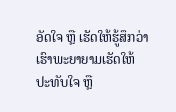ອັດໃຈ ຫຼື ເຮັດໃຫ້ຮູ້ສຶກວ່າເຮົາພະຍາຍາມເຮັດໃຫ້ປະທັບໃຈ ຫຼື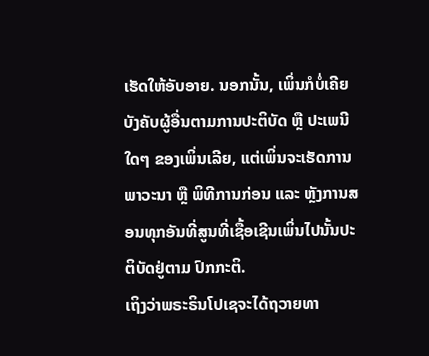ເຮັດໃຫ້ອັບອາຍ. ນອກນັ້ນ, ເພິ່ນກໍບໍ່ເຄີຍບັງຄັບຜູ້ອື່ນຕາມການປະຕິບັດ ຫຼື ປະເພນີໃດໆ ຂອງເພິ່ນເລີຍ, ແຕ່ເພິ່ນຈະເຮັດການພາວະນາ ຫຼື ພິທີການກ່ອນ ແລະ ຫຼັງການສອນທຸກອັນທີ່ສູນທີ່ເຊື້ອເຊີນເພິ່ນໄປນັ້ນປະຕິບັດຢູ່ຕາມ ປົກກະຕິ.
ເຖິງວ່າພຣະຣິນໂປເຊຈະໄດ້ຖວາຍທາ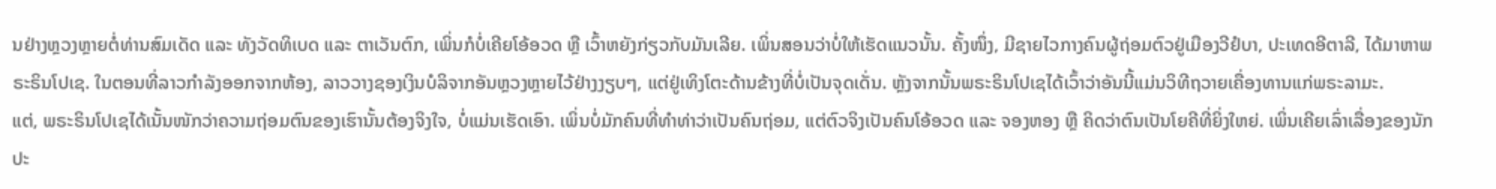ນຢ່າງຫຼວງຫຼາຍຕໍ່ທ່ານສົມເດັດ ແລະ ທັງວັດທິເບດ ແລະ ຕາເວັນຕົກ, ເພິ່ນກໍບໍ່ເຄີຍໂອ້ອວດ ຫຼື ເວົ້າຫຍັງກ່ຽວກັບມັນເລີຍ. ເພິ່ນສອນວ່າບໍ່ໃຫ້ເຮັດແນວນັ້ນ. ຄັ້ງໜຶ່ງ, ມີຊາຍໄວກາງຄົນຜູ້ຖ່ອມຕົວຢູ່ເມືອງວີຢໍບາ, ປະເທດອີຕາລີ, ໄດ້ມາຫາພຣະຣິນໂປເຊ. ໃນຕອນທີ່ລາວກຳລັງອອກຈາກຫ້ອງ, ລາວວາງຊອງເງິນບໍລິຈາກອັນຫຼວງຫຼາຍໄວ້ຢ່າງງຽບໆ, ແຕ່ຢູ່ເທິງໂຕະດ້ານຂ້າງທີ່ບໍ່ເປັນຈຸດເດັ່ນ. ຫຼັງຈາກນັ້ນພຣະຣິນໂປເຊໄດ້ເວົ້າວ່າອັນນີ້ແມ່ນວິທີຖວາຍເຄື່ອງທານແກ່ພຣະລາມະ.
ແຕ່, ພຣະຣິນໂປເຊໄດ້ເນັ້ນໜັກວ່າຄວາມຖ່ອມຕົນຂອງເຮົານັ້ນຕ້ອງຈິງໃຈ, ບໍ່ແມ່ນເຮັດເອົາ. ເພິ່ນບໍ່ມັກຄົນທີ່ທຳທ່າວ່າເປັນຄົນຖ່ອມ, ແຕ່ຕົວຈິງເປັນຄົນໂອ້ອວດ ແລະ ຈອງຫອງ ຫຼື ຄິດວ່າຕົນເປັນໂຍຄີທີ່ຍິ່ງໃຫຍ່. ເພິ່ນເຄີຍເລົ່າເລື່ອງຂອງນັກປະ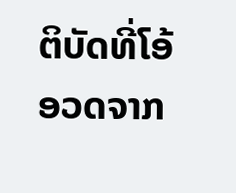ຕິບັດທີ່ໂອ້ອວດຈາກ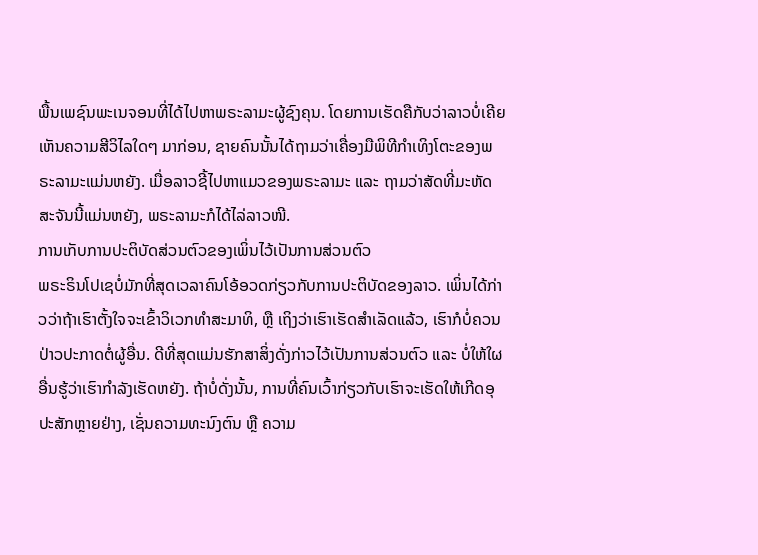ພື້ນເພຊົນພະເນຈອນທີ່ໄດ້ໄປຫາພຣະລາມະຜູ້ຊົງຄຸນ. ໂດຍການເຮັດຄືກັບວ່າລາວບໍ່ເຄີຍເຫັນຄວາມສີວິໄລໃດໆ ມາກ່ອນ, ຊາຍຄົນນັ້ນໄດ້ຖາມວ່າເຄື່ອງມືພິທີກຳເທິງໂຕະຂອງພຣະລາມະແມ່ນຫຍັງ. ເມື່ອລາວຊີ້ໄປຫາແມວຂອງພຣະລາມະ ແລະ ຖາມວ່າສັດທີ່ມະຫັດສະຈັນນີ້ແມ່ນຫຍັງ, ພຣະລາມະກໍໄດ້ໄລ່ລາວໜີ.
ການເກັບການປະຕິບັດສ່ວນຕົວຂອງເພິ່ນໄວ້ເປັນການສ່ວນຕົວ
ພຣະຣິນໂປເຊບໍ່ມັກທີ່ສຸດເວລາຄົນໂອ້ອວດກ່ຽວກັບການປະຕິບັດຂອງລາວ. ເພິ່ນໄດ້ກ່າວວ່າຖ້າເຮົາຕັ້ງໃຈຈະເຂົ້າວິເວກທຳສະມາທິ, ຫຼື ເຖິງວ່າເຮົາເຮັດສໍາເລັດແລ້ວ, ເຮົາກໍບໍ່ຄວນປ່າວປະກາດຕໍ່ຜູ້ອື່ນ. ດີທີ່ສຸດແມ່ນຮັກສາສິ່ງດັ່ງກ່າວໄວ້ເປັນການສ່ວນຕົວ ແລະ ບໍ່ໃຫ້ໃຜອື່ນຮູ້ວ່າເຮົາກໍາລັງເຮັດຫຍັງ. ຖ້າບໍ່ດັ່ງນັ້ນ, ການທີ່ຄົນເວົ້າກ່ຽວກັບເຮົາຈະເຮັດໃຫ້ເກີດອຸປະສັກຫຼາຍຢ່າງ, ເຊັ່ນຄວາມທະນົງຕົນ ຫຼື ຄວາມ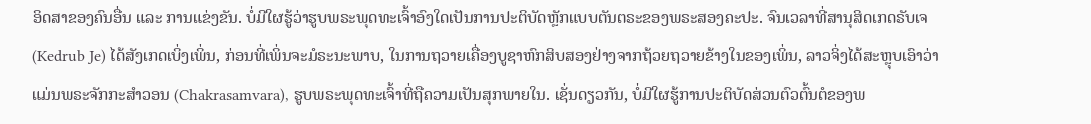ອິດສາຂອງຄົນອື່ນ ແລະ ການແຂ່ງຂັນ. ບໍ່ມີໃຜຮູ້ວ່າຮູບພຣະພຸດທະເຈົ້າອົງໃດເປັນການປະຕິບັດຫຼັກແບບຕັນຕຣະຂອງພຣະສອງຄະປະ. ຈົນເວລາທີ່ສານຸສິດເກດຣັບເຈ (Kedrub Je) ໄດ້ສັງເກດເບິ່ງເພິ່ນ, ກ່ອນທີ່ເພິ່ນຈະມໍຣະນະພາບ, ໃນການຖວາຍເຄື່ອງບູຊາຫົກສິບສອງຢ່າງຈາກຖ້ວຍຖວາຍຂ້າງໃນຂອງເພິ່ນ, ລາວຈິ່ງໄດ້ສະຫຼຸບເອົາວ່າແມ່ນພຣະຈັກກະສຳວອນ (Chakrasamvara), ຮູບພຣະພຸດທະເຈົ້າທີ່ຖືຄວາມເປັນສຸກພາຍໃນ. ເຊັ່ນດຽວກັນ, ບໍ່ມີໃຜຮູ້ການປະຕິບັດສ່ວນຕົວຕົ້ນຕໍຂອງພ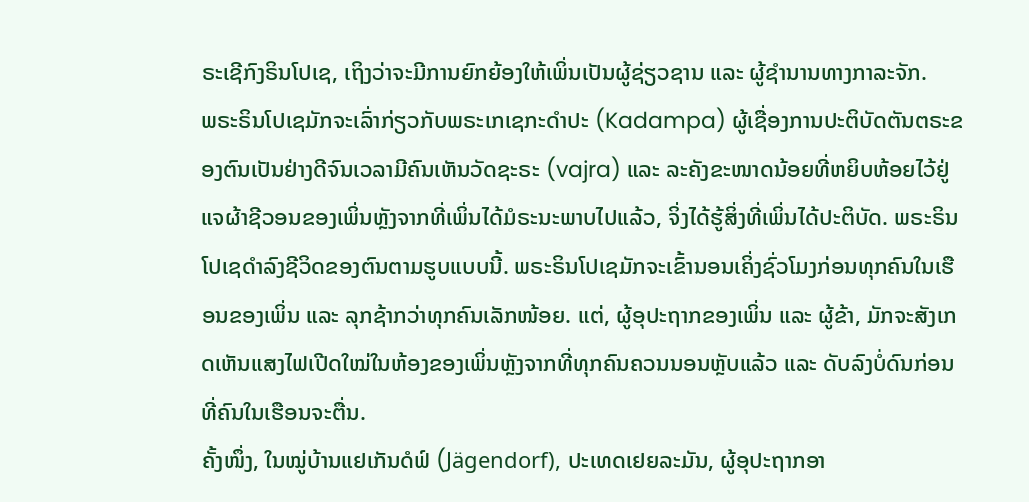ຣະເຊີກົງຣິນໂປເຊ, ເຖິງວ່າຈະມີການຍົກຍ້ອງໃຫ້ເພິ່ນເປັນຜູ້ຊ່ຽວຊານ ແລະ ຜູ້ຊຳນານທາງກາລະຈັກ.
ພຣະຣິນໂປເຊມັກຈະເລົ່າກ່ຽວກັບພຣະເກເຊກະດຳປະ (Kadampa) ຜູ້ເຊື່ອງການປະຕິບັດຕັນຕຣະຂອງຕົນເປັນຢ່າງດີຈົນເວລາມີຄົນເຫັນວັດຊະຣະ (vajra) ແລະ ລະຄັງຂະໜາດນ້ອຍທີ່ຫຍິບຫ້ອຍໄວ້ຢູ່ແຈຜ້າຊີວອນຂອງເພິ່ນຫຼັງຈາກທີ່ເພິ່ນໄດ້ມໍຣະນະພາບໄປແລ້ວ, ຈິ່ງໄດ້ຮູ້ສິ່ງທີ່ເພິ່ນໄດ້ປະຕິບັດ. ພຣະຣິນໂປເຊດໍາລົງຊີວິດຂອງຕົນຕາມຮູບແບບນີ້. ພຣະຣິນໂປເຊມັກຈະເຂົ້ານອນເຄິ່ງຊົ່ວໂມງກ່ອນທຸກຄົນໃນເຮືອນຂອງເພິ່ນ ແລະ ລຸກຊ້າກວ່າທຸກຄົນເລັກໜ້ອຍ. ແຕ່, ຜູ້ອຸປະຖາກຂອງເພິ່ນ ແລະ ຜູ້ຂ້າ, ມັກຈະສັງເກດເຫັນແສງໄຟເປີດໃໝ່ໃນຫ້ອງຂອງເພິ່ນຫຼັງຈາກທີ່ທຸກຄົນຄວນນອນຫຼັບແລ້ວ ແລະ ດັບລົງບໍ່ດົນກ່ອນທີ່ຄົນໃນເຮືອນຈະຕື່ນ.
ຄັ້ງໜຶ່ງ, ໃນໝູ່ບ້ານແຢເກັນດໍຟ໌ (Jägendorf), ປະເທດເຢຍລະມັນ, ຜູ້ອຸປະຖາກອາ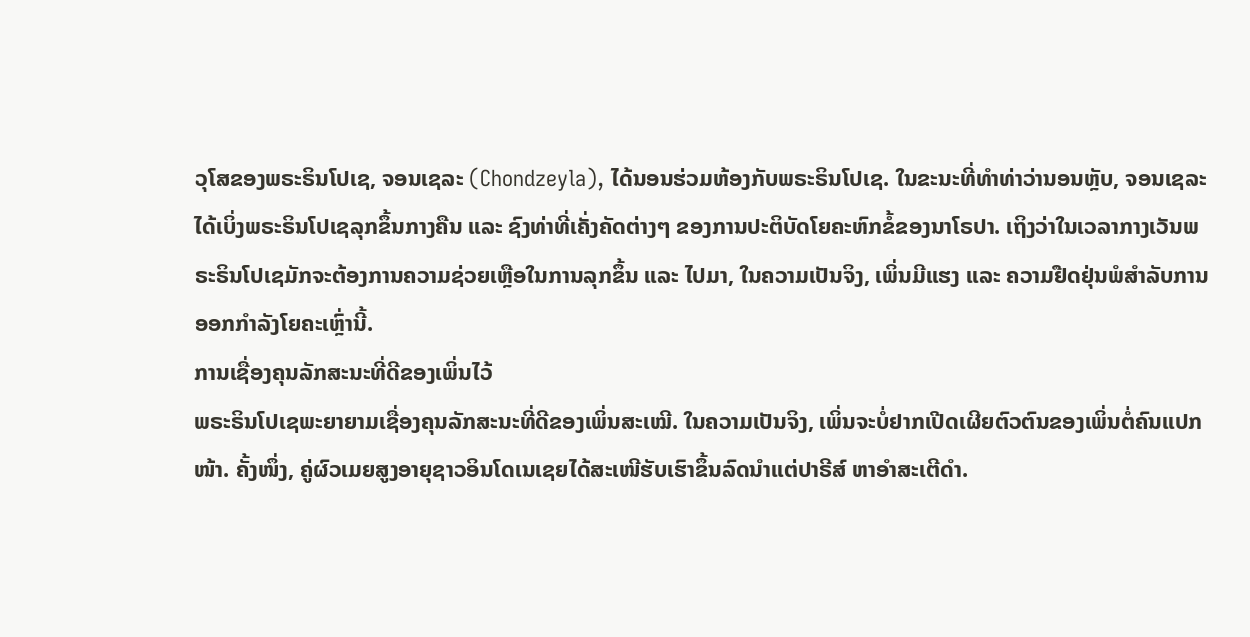ວຸໂສຂອງພຣະຣິນໂປເຊ, ຈອນເຊລະ (Chondzeyla), ໄດ້ນອນຮ່ວມຫ້ອງກັບພຣະຣິນໂປເຊ. ໃນຂະນະທີ່ທໍາທ່າວ່ານອນຫຼັບ, ຈອນເຊລະໄດ້ເບິ່ງພຣະຣິນໂປເຊລຸກຂຶ້ນກາງຄືນ ແລະ ຊົງທ່າທີ່ເຄັ່ງຄັດຕ່າງໆ ຂອງການປະຕິບັດໂຍຄະຫົກຂໍ້ຂອງນາໂຣປາ. ເຖິງວ່າໃນເວລາກາງເວັນພຣະຣິນໂປເຊມັກຈະຕ້ອງການຄວາມຊ່ວຍເຫຼືອໃນການລຸກຂຶ້ນ ແລະ ໄປມາ, ໃນຄວາມເປັນຈິງ, ເພິ່ນມີແຮງ ແລະ ຄວາມຢືດຢຸ່ນພໍສຳລັບການອອກກໍາລັງໂຍຄະເຫຼົ່ານີ້.
ການເຊື່ອງຄຸນລັກສະນະທີ່ດີຂອງເພິ່ນໄວ້
ພຣະຣິນໂປເຊພະຍາຍາມເຊື່ອງຄຸນລັກສະນະທີ່ດີຂອງເພິ່ນສະເໝີ. ໃນຄວາມເປັນຈິງ, ເພິ່ນຈະບໍ່ຢາກເປີດເຜີຍຕົວຕົນຂອງເພິ່ນຕໍ່ຄົນແປກໜ້າ. ຄັ້ງໜຶ່ງ, ຄູ່ຜົວເມຍສູງອາຍຸຊາວອິນໂດເນເຊຍໄດ້ສະເໜີຮັບເຮົາຂຶ້ນລົດນຳແຕ່ປາຣີສ໌ ຫາອຳສະເຕີດຳ.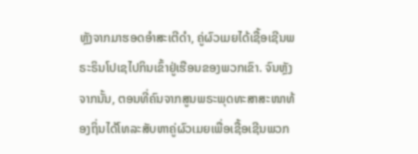ຫຼັງຈາກມາຮອດອຳສະເຕີດຳ, ຄູ່ຜົວເມຍໄດ້ເຊື້ອເຊີນພຣະຣິນໂປເຊໄປກິນເຂົ້າຢູ່ເຮືອນຂອງພວກເຂົາ. ຈົນຫຼັງຈາກນັ້ນ, ຕອນທີ່ຄົນຈາກສູນພຣະພຸດທະສາສະໜາທ້ອງຖິ່ນໄດ້ໂທລະສັບຫາຄູ່ຜົວເມຍເພື່ອເຊື້ອເຊີນພວກ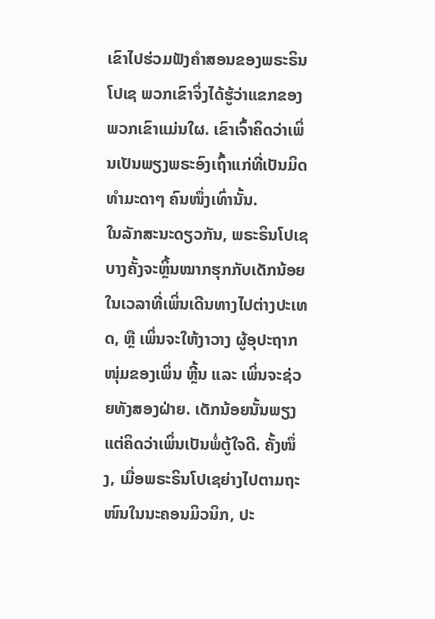ເຂົາໄປຮ່ວມຟັງຄໍາສອນຂອງພຣະຣິນໂປເຊ ພວກເຂົາຈິ່ງໄດ້ຮູ້ວ່າແຂກຂອງພວກເຂົາແມ່ນໃຜ. ເຂົາເຈົ້າຄິດວ່າເພິ່ນເປັນພຽງພຣະອົງເຖົ້າແກ່ທີ່ເປັນມິດທຳມະດາໆ ຄົນໜຶ່ງເທົ່ານັ້ນ.
ໃນລັກສະນະດຽວກັນ, ພຣະຣິນໂປເຊບາງຄັ້ງຈະຫຼິ້ນໝາກຮຸກກັບເດັກນ້ອຍໃນເວລາທີ່ເພິ່ນເດີນທາງໄປຕ່າງປະເທດ, ຫຼື ເພິ່ນຈະໃຫ້ງາວາງ ຜູ້ອຸປະຖາກໜຸ່ມຂອງເພິ່ນ ຫຼີ້ນ ແລະ ເພິ່ນຈະຊ່ວຍທັງສອງຝ່າຍ. ເດັກນ້ອຍນັ້ນພຽງແຕ່ຄິດວ່າເພິ່ນເປັນພໍ່ຕູ້ໃຈດີ. ຄັ້ງໜຶ່ງ, ເມື່ອພຣະຣິນໂປເຊຍ່າງໄປຕາມຖະໜົນໃນນະຄອນມິວນິກ, ປະ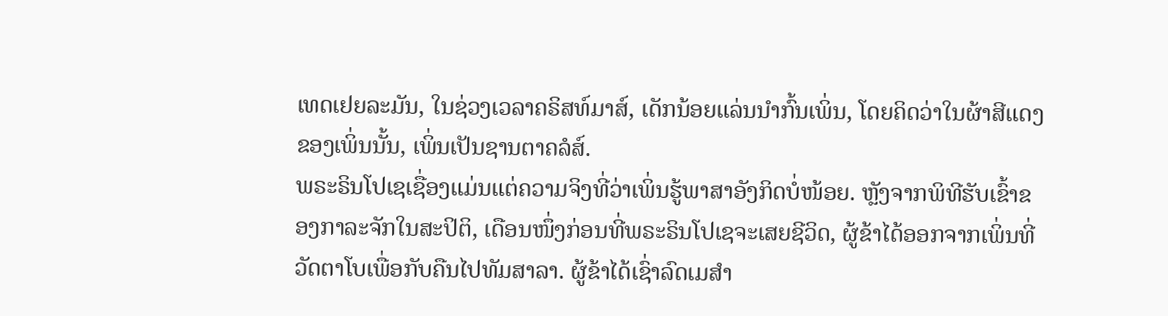ເທດເຢຍລະມັນ, ໃນຊ່ວງເວລາຄຣິສທ໌ມາສ໌, ເດັກນ້ອຍແລ່ນນຳກົ້ນເພິ່ນ, ໂດຍຄິດວ່າໃນຜ້າສີແດງຂອງເພິ່ນນັ້ນ, ເພິ່ນເປັນຊານຕາຄລໍສ໌.
ພຣະຣິນໂປເຊເຊື່ອງແມ່ນແຕ່ຄວາມຈິງທີ່ວ່າເພິ່ນຮູ້ພາສາອັງກິດບໍ່ໜ້ອຍ. ຫຼັງຈາກພິທີຮັບເຂົ້າຂອງກາລະຈັກໃນສະປິຕິ, ເດືອນໜຶ່ງກ່ອນທີ່ພຣະຣິນໂປເຊຈະເສຍຊີວິດ, ຜູ້ຂ້າໄດ້ອອກຈາກເພິ່ນທີ່ວັດຕາໂບເພື່ອກັບຄືນໄປທັມສາລາ. ຜູ້ຂ້າໄດ້ເຊົ່າລົດເມສໍາ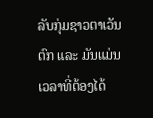ລັບກຸ່ມຊາວຕາເວັນຕົກ ແລະ ມັນແມ່ນເວລາທີ່ຕ້ອງໄດ້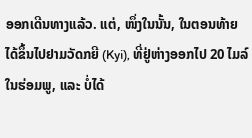ອອກເດີນທາງແລ້ວ. ແຕ່, ໜຶ່ງໃນນັ້ນ, ໃນຕອນທ້າຍໄດ້ຂຶ້ນໄປຢາມວັດກຍີ (Kyi), ທີ່ຢູ່ຫ່າງອອກໄປ 20 ໄມລ໌ໃນຮ່ອມພູ, ແລະ ບໍ່ໄດ້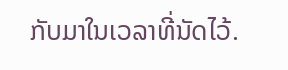ກັບມາໃນເວລາທີ່ນັດໄວ້.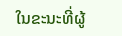ໃນຂະນະທີ່ຜູ້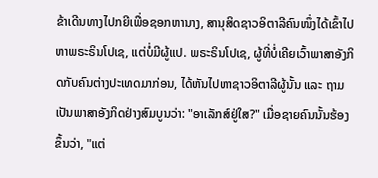ຂ້າເດີນທາງໄປກຍີເພື່ອຊອກຫານາງ, ສານຸສິດຊາວອິຕາລີຄົນໜຶ່ງໄດ້ເຂົ້າໄປຫາພຣະຣິນໂປເຊ, ແຕ່ບໍ່ມີຜູ້ແປ. ພຣະຣິນໂປເຊ, ຜູ້ທີ່ບໍ່ເຄີຍເວົ້າພາສາອັງກິດກັບຄົນຕ່າງປະເທດມາກ່ອນ, ໄດ້ຫັນໄປຫາຊາວອິຕາລີຜູ້ນັ້ນ ແລະ ຖາມເປັນພາສາອັງກິດຢ່າງສົມບູນວ່າ: "ອາເລັກສ໌ຢູ່ໃສ?" ເມື່ອຊາຍຄົນນັ້ນຮ້ອງຂຶ້ນວ່າ, "ແຕ່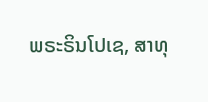ພຣະຣິນໂປເຊ, ສາທຸ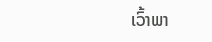ເວົ້າພາ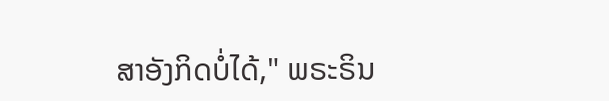ສາອັງກິດບໍ່ໄດ້," ພຣະຣິນ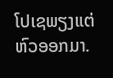ໂປເຊພຽງແຕ່ຫົວອອກມາ.